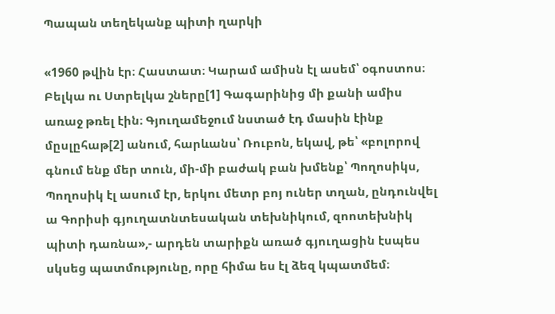Պապան տեղեկանք պիտի ղարկի

«1960 թվին էր։ Հաստատ։ Կարամ ամիսն էլ ասեմ՝ օգոստոս։ Բելկա ու Ստրելկա շները[1] Գագարինից մի քանի ամիս առաջ թռել էին։ Գյուղամեջում նստած էդ մասին էինք մըսլըհաթ[2] անում, հարևանս՝ Ռուբոն, եկավ, թե՝ «բոլորով գնում ենք մեր տուն, մի-մի բաժակ բան խմենք՝ Պողոսիկս, Պողոսիկ էլ ասում էր, երկու մետր բոյ ուներ տղան, ընդունվել ա Գորիսի գյուղատնտեսական տեխնիկում, զոոտեխնիկ պիտի դառնա»,- արդեն տարիքն առած գյուղացին էսպես սկսեց պատմությունը, որը հիմա ես էլ ձեզ կպատմեմ։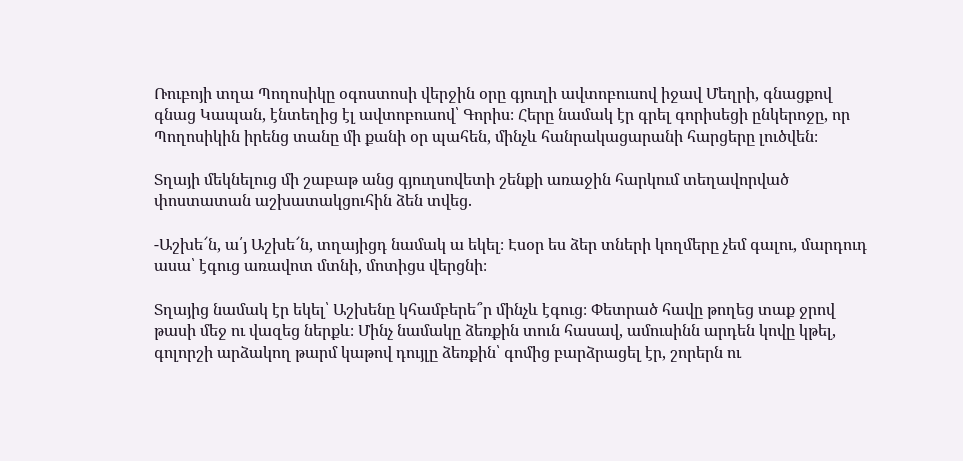Ռուբոյի տղա Պողոսիկը օգոստոսի վերջին օրը գյուղի ավտոբուսով իջավ Մեղրի, գնացքով գնաց Կապան, էնտեղից էլ ավտոբուսով՝ Գորիս։ Հերը նամակ էր գրել գորիսեցի ընկերոջը, որ Պողոսիկին իրենց տանը մի քանի օր պահեն, մինչև հանրակացարանի հարցերը լուծվեն։

Տղայի մեկնելուց մի շաբաթ անց գյուղսովետի շենքի առաջին հարկում տեղավորված փոստատան աշխատակցուհին ձեն տվեց.

-Աշխե՜ն, ա՛յ Աշխե՜ն, տղայիցդ նամակ ա եկել։ Էսօր ես ձեր տների կողմերը չեմ գալու, մարդուդ ասա՝ էգուց առավոտ մտնի, մոտիցս վերցնի։

Տղայից նամակ էր եկել՝ Աշխենը կհամբերե՞ր մինչև էգուց։ Փետրած հավը թողեց տաք ջրով թասի մեջ ու վազեց ներքև։ Մինչ նամակը ձեռքին տուն հասավ, ամուսինն արդեն կովը կթել, գոլորշի արձակող թարմ կաթով դույլը ձեռքին՝ գոմից բարձրացել էր, շորերն ու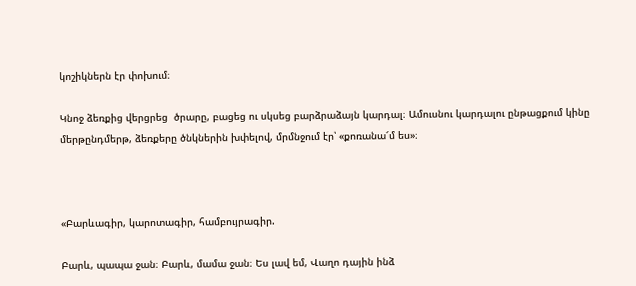կոշիկներն էր փոխում։

Կնոջ ձեռքից վերցրեց  ծրարը, բացեց ու սկսեց բարձրաձայն կարդալ։ Ամուսնու կարդալու ընթացքում կինը մերթընդմերթ, ձեռքերը ծնկներին խփելով, մրմնջում էր՝ «քոռանա՜մ ես»։



«Բարևագիր, կարոտագիր, համբույրագիր.

Բարև, պապա ջան։ Բարև, մամա ջան։ Ես լավ եմ, Վաղո դային ինձ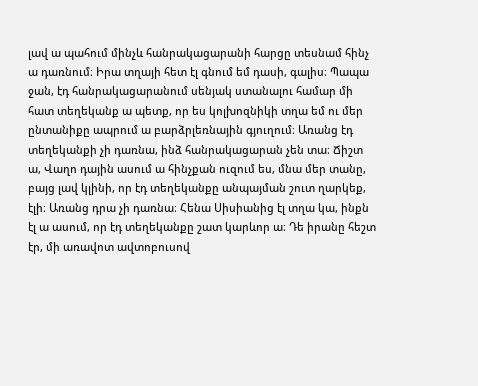լավ ա պահում մինչև հանրակացարանի հարցը տեսնամ հինչ ա դառնում։ Իրա տղայի հետ էլ գնում եմ դասի, գալիս։ Պապա ջան, էդ հանրակացարանում սենյակ ստանալու համար մի հատ տեղեկանք ա պետք, որ ես կոլխոզնիկի տղա եմ ու մեր ընտանիքը ապրում ա բարձրլեռնային գյուղում։ Առանց էդ տեղեկանքի չի դառնա, ինձ հանրակացարան չեն տա։ Ճիշտ ա, Վաղո դային ասում ա հինչքան ուզում ես, մնա մեր տանը, բայց լավ կլինի, որ էդ տեղեկանքը անպայման շուտ ղարկեք, էլի։ Առանց դրա չի դառնա։ Հենա Սիսիանից էլ տղա կա, ինքն էլ ա ասում, որ էդ տեղեկանքը շատ կարևոր ա։ Դե իրանը հեշտ էր, մի առավոտ ավտոբուսով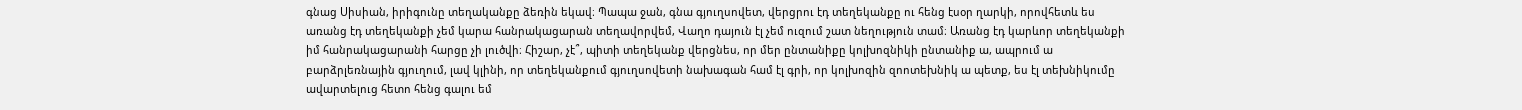գնաց Սիսիան, իրիգունը տեղականքը ձեռին եկավ։ Պապա ջան, գնա գյուղսովետ, վերցրու էդ տեղեկանքը ու հենց էսօր ղարկի, որովհետև ես առանց էդ տեղեկանքի չեմ կարա հանրակացարան տեղավորվեմ, Վաղո դայուն էլ չեմ ուզում շատ նեղություն տամ։ Առանց էդ կարևոր տեղեկանքի իմ հանրակացարանի հարցը չի լուծվի։ Հիշար, չէ՞, պիտի տեղեկանք վերցնես, որ մեր ընտանիքը կոլխոզնիկի ընտանիք ա, ապրում ա բարձրլեռնային գյուղում, լավ կլինի, որ տեղեկանքում գյուղսովետի նախագան համ էլ գրի, որ կոլխոզին զոոտեխնիկ ա պետք, ես էլ տեխնիկումը ավարտելուց հետո հենց գալու եմ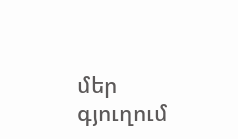մեր գյուղում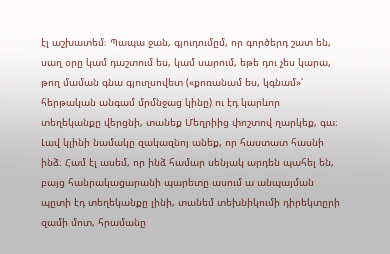էլ աշխատեմ։ Պապա ջան, գյուդումըմ, որ գործերդ շատ են, սաղ օրը կամ դաշտում ես, կամ սարում, եթե դու չես կարա, թող մաման գնա գյուղսովետ («քոռանամ ես, կգնամ»՝ հերթական անգամ մրմնջաց կինը) ու էդ կարևոր տեղեկանքը վերցնի, տանեք Մեղրիից փոշտով ղարկեք, գա։ Լավ կլինի նամակը զակազնոյ անեք, որ հաստատ հասնի ինձ։ Համ էլ ասեմ, որ ինձ համար սենյակ արդեն պահել են, բայց հանրակացարանի պարետը ասում ա անպայման պըտի էդ տեղեկանքը լինի, տանեմ տեխնիկումի դիրեկտըրի զամի մոտ, հրամանը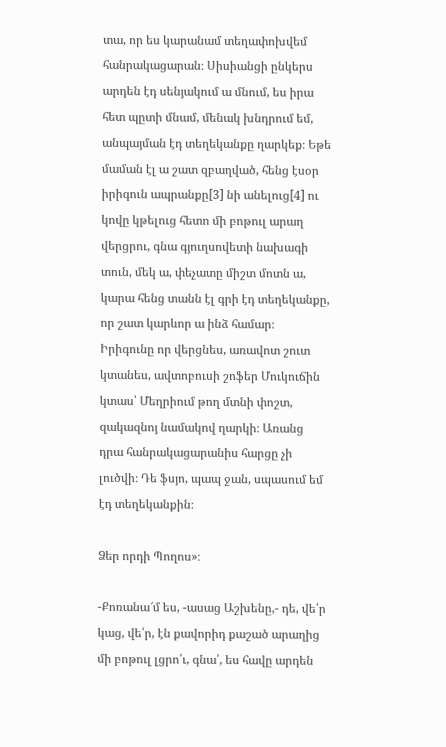տա, որ ես կարանամ տեղափոխվեմ հանրակացարան։ Սիսիանցի ընկերս արդեն էդ սենյակում ա մնում, ես իրա հետ պըտի մնամ, մենակ խնդրում եմ, անպայման էդ տեղեկանքը ղարկեք։ Եթե մաման էլ ա շատ զբաղված, հենց էսօր իրիգուն ապրանքը[3] նի անելուց[4] ու կովը կթելուց հետո մի բոթուլ արաղ վերցրու, գնա գյուղսովետի նախագի տուն, մեկ ա, փեչատը միշտ մոտն ա, կարա հենց տանն էլ գրի էդ տեղեկանքը, որ շատ կարևոր ա ինձ համար։ Իրիգունը որ վերցնես, առավոտ շուտ կտանես, ավտոբուսի շոֆեր Մուկուճին կտաս՝ Մեղրիում թող մտնի փոշտ, զակազնոյ նամակով ղարկի։ Առանց դրա հանրակացարանիս հարցը չի լուծվի։ Դե ֆսյո, պապ ջան, սպասում եմ էդ տեղեկանքին։

Ձեր որդի Պողոս»։

-Քոռանա՜մ ես, -ասաց Աշխենը,- դե, վե՛ր կաց, վե՛ր, էն քավորիդ քաշած արաղից մի բոթուլ լցրո՛ւ, գնա՛, ես հավը արդեն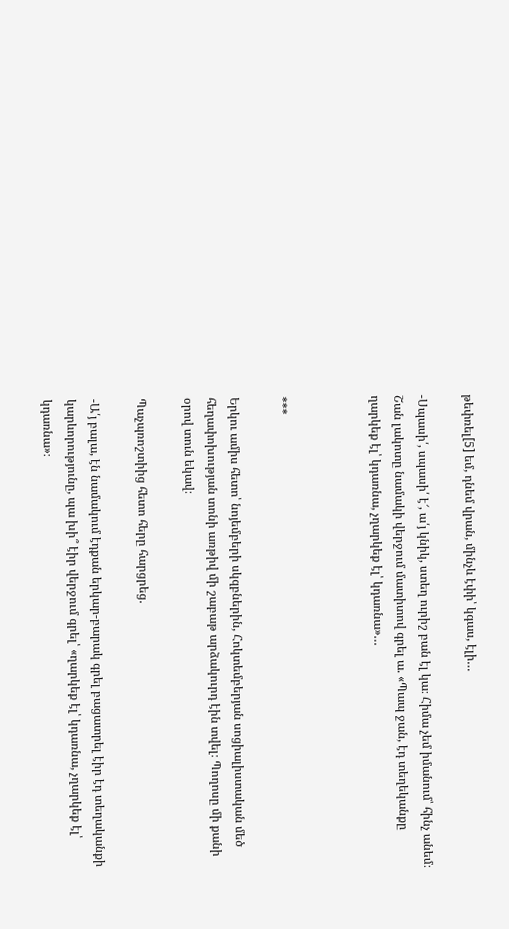թեփռել[5] եմ, դնեմ վրան, մինչև էփի՝ կգաս, էլի…

-Սպասի՛, սպասի՛ է՜, ա՛յ կնիկ, ստեղ ուրիշ բան էլ կա։ Հիմա չեմ իմանում՝ հինչ անեմ։ Շան լակոտը նամակի վերջում մատիտով գրել ա. «Պապ ջան, էդ տեղեկանքը ղարկեք էլ՝ կդառնա, չղարկեք էլ՝ կդառնա»…



***

Երկու ամիս հետո՝ նոյեմբերի սկզբներին, Հոկտեմբերյան սոցիալիստական մեծ հեղափոխության տոնի առթիվ մի շաբաթ արձակուրդ էին տվել։ Պողոսը մի քանի օրով տուն եկավ։

Պաչպռոշտիից հետո հերը հարցրեց.

-Ա՛յ բալա, էն նամակում էդքան երկար-բարակ գրել բացատրել էիր էդ տեղականքի կարևորությունը, պա խի՞ էիր վերջում գրել՝ «ղարկեք էլ՝ կդառնա, չղարկեք էլ՝ կդառնա»։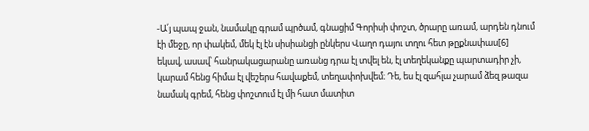-Ա՛յ պապ ջան, նամակը գրամ պրծամ, գնացիմ Գորիսի փոշտ, ծրարը առամ, արդեն դնում էի մեջը, որ փակեմ, մեկ էլ էն սիսիանցի ընկերս Վաղո դայու տղու հետ թըքնափաս[6] եկավ, ասավ՝ հանրակացարանը առանց դրա էլ տվել են, էլ տեղեկանքը պարտադիր չի, կարամ հենց հիմա էլ վեշերս հավաքեմ, տեղափոխվեմ։ Դե, ես էլ զահլա չարամ ձեզ թազա նամակ գրեմ, հենց փոշտում էլ մի հատ մատիտ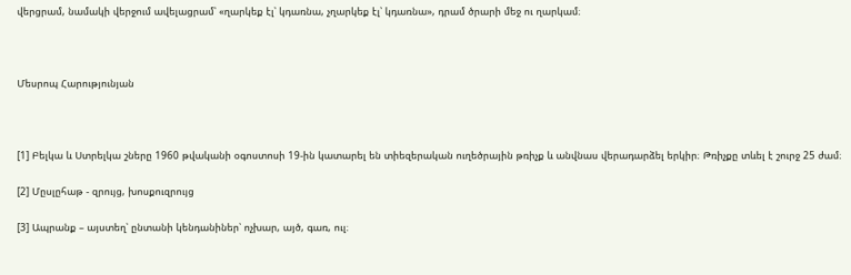վերցրամ, նամակի վերջում ավելացրամ՝ «ղարկեք էլ՝ կդառնա, չղարկեք էլ՝ կդառնա», դրամ ծրարի մեջ ու ղարկամ։



Մեսրոպ Հարությունյան



[1] Բելկա և Ստրելկա շները 1960 թվականի օգոստոսի 19-ին կատարել են տիեզերական ուղեծրային թռիչք և անվնաս վերադարձել երկիր։ Թռիչքը տևել է շուրջ 25 ժամ։

[2] Մըսլըհաթ - զրույց, խոսքուզրույց

[3] Ապրանք – այստեղ՝ ընտանի կենդանիներ՝ ոչխար, այծ, գառ, ուլ։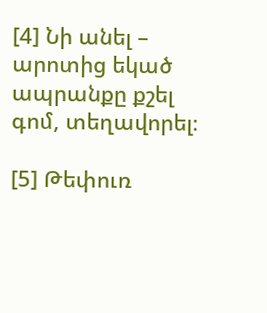[4] Նի անել – արոտից եկած ապրանքը քշել գոմ, տեղավորել։

[5] Թեփուռ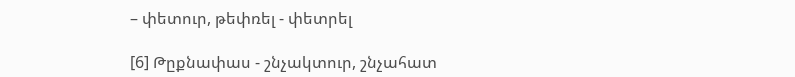– փետուր, թեփռել - փետրել

[6] Թըքնափաս - շնչակտուր, շնչահատ